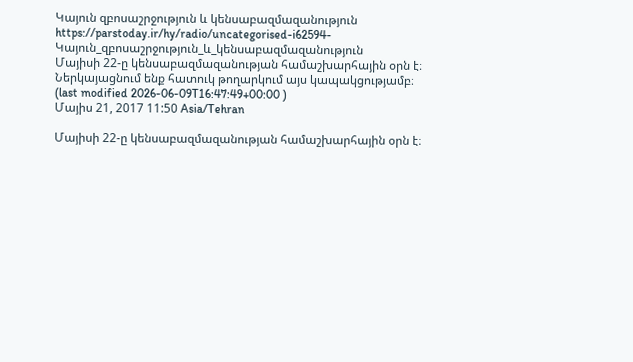Կայուն զբոսաշրջություն և կենսաբազմազանություն
https://parstoday.ir/hy/radio/uncategorised-i62594-Կայուն_զբոսաշրջություն_և_կենսաբազմազանություն
Մայիսի 22-ը կենսաբազմազանության համաշխարհային օրն է։ Ներկայացնում ենք հատուկ թողարկում այս կապակցությամբ։
(last modified 2026-06-09T16:47:49+00:00 )
Մայիս 21, 2017 11:50 Asia/Tehran

Մայիսի 22-ը կենսաբազմազանության համաշխարհային օրն է։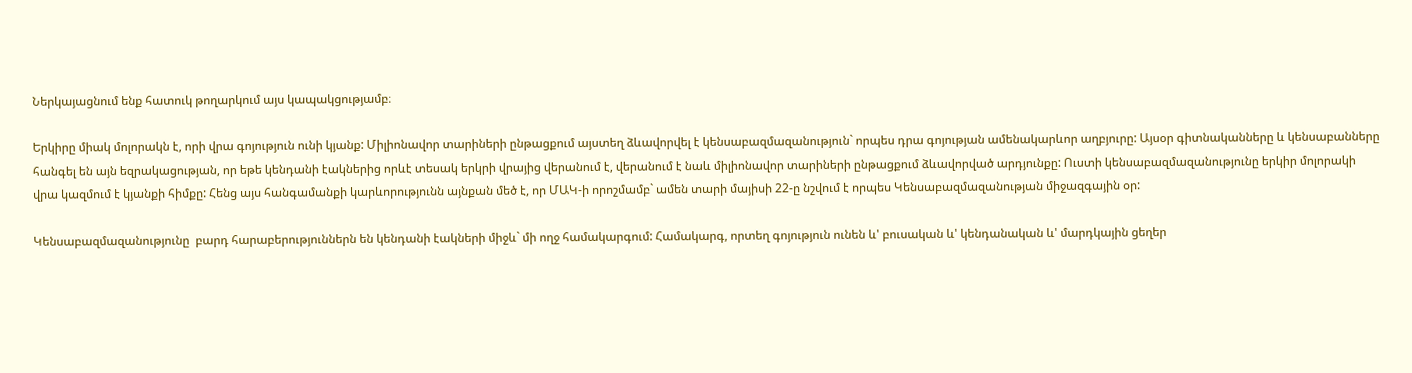Ներկայացնում ենք հատուկ թողարկում այս կապակցությամբ։

Երկիրը միակ մոլորակն է, որի վրա գոյություն ունի կյանք: Միլիոնավոր տարիների ընթացքում այստեղ ձևավորվել է կենսաբազմազանություն` որպես դրա գոյության ամենակարևոր աղբյուրը: Այսօր գիտնականները և կենսաբանները հանգել են այն եզրակացության, որ եթե կենդանի էակներից որևէ տեսակ երկրի վրայից վերանում է, վերանում է նաև միլիոնավոր տարիների ընթացքում ձևավորված արդյունքը: Ուստի կենսաբազմազանությունը երկիր մոլորակի վրա կազմում է կյանքի հիմքը: Հենց այս հանգամանքի կարևորությունն այնքան մեծ է, որ ՄԱԿ-ի որոշմամբ` ամեն տարի մայիսի 22-ը նշվում է որպես Կենսաբազմազանության միջազգային օր:

Կենսաբազմազանությունը  բարդ հարաբերություններն են կենդանի էակների միջև` մի ողջ համակարգում: Համակարգ, որտեղ գոյություն ունեն և' բուսական և' կենդանական և' մարդկային ցեղեր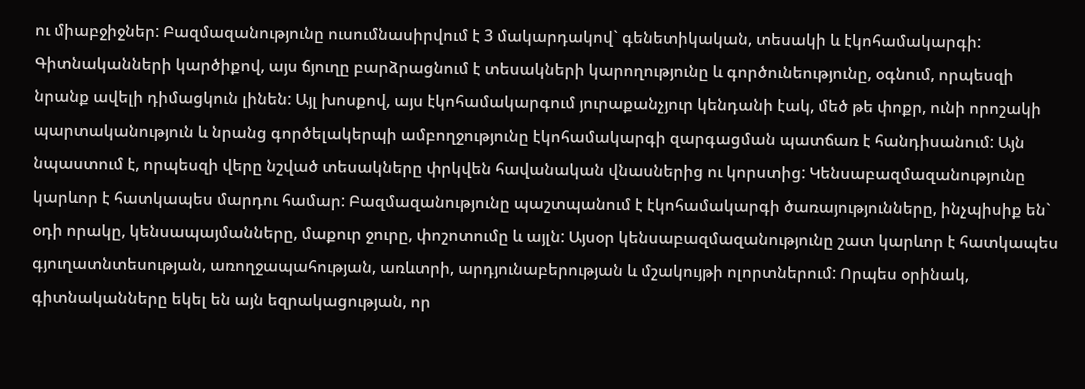ու միաբջիջներ: Բազմազանությունը ուսումնասիրվում է 3 մակարդակով` գենետիկական, տեսակի և էկոհամակարգի: Գիտնականների կարծիքով, այս ճյուղը բարձրացնում է տեսակների կարողությունը և գործունեությունը, օգնում, որպեսզի նրանք ավելի դիմացկուն լինեն: Այլ խոսքով, այս էկոհամակարգում յուրաքանչյուր կենդանի էակ, մեծ թե փոքր, ունի որոշակի պարտականություն և նրանց գործելակերպի ամբողջությունը էկոհամակարգի զարգացման պատճառ է հանդիսանում: Այն նպաստում է, որպեսզի վերը նշված տեսակները փրկվեն հավանական վնասներից ու կորստից: Կենսաբազմազանությունը կարևոր է հատկապես մարդու համար: Բազմազանությունը պաշտպանում է էկոհամակարգի ծառայությունները, ինչպիսիք են` օդի որակը, կենսապայմանները, մաքուր ջուրը, փոշոտումը և այլն: Այսօր կենսաբազմազանությունը շատ կարևոր է հատկապես գյուղատնտեսության, առողջապահության, առևտրի, արդյունաբերության և մշակույթի ոլորտներում: Որպես օրինակ, գիտնականները եկել են այն եզրակացության, որ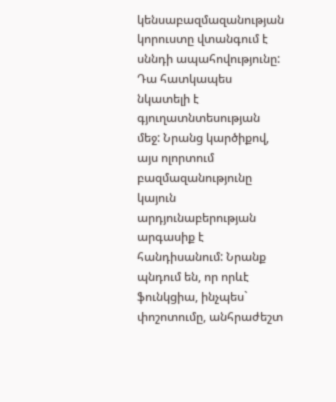կենսաբազմազանության կորուստը վտանգում է սննդի ապահովությունը: Դա հատկապես նկատելի է գյուղատնտեսության մեջ: Նրանց կարծիքով, այս ոլորտում բազմազանությունը կայուն արդյունաբերության արգասիք է հանդիսանում: Նրանք պնդում են, որ որևէ  ֆունկցիա, ինչպես` փոշոտումը, անհրաժեշտ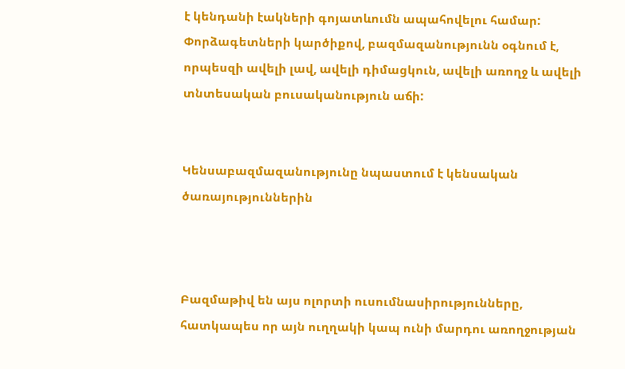է կենդանի էակների գոյատևումն ապահովելու համար: Փորձագետների կարծիքով, բազմազանությունն օգնում է, որպեսզի ավելի լավ, ավելի դիմացկուն, ավելի առողջ և ավելի տնտեսական բուսականություն աճի:


Կենսաբազմազանությունը նպաստում է կենսական ծառայություններին



Բազմաթիվ են այս ոլորտի ուսումնասիրությունները, հատկապես որ այն ուղղակի կապ ունի մարդու առողջության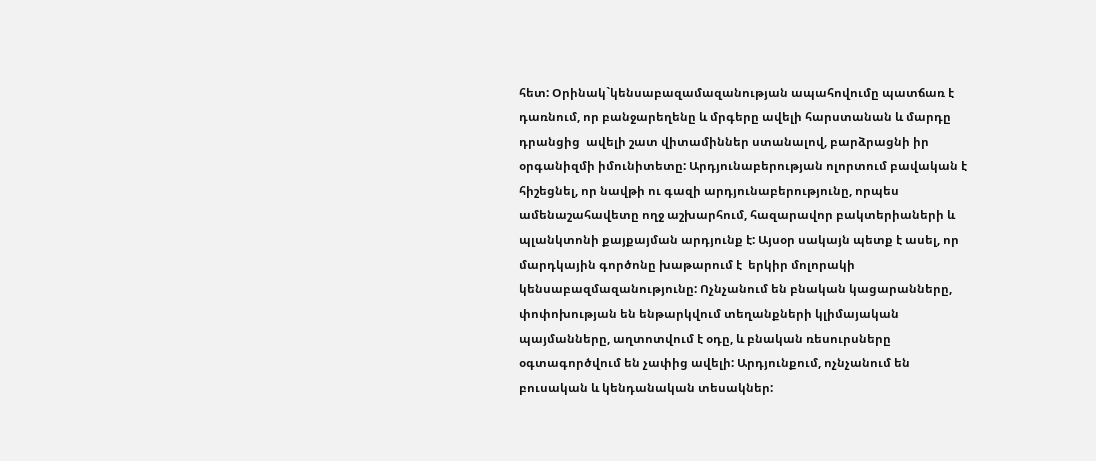հետ: Օրինակ`կենսաբազամազանության ապահովումը պատճառ է դառնում, որ բանջարեղենը և մրգերը ավելի հարստանան և մարդը դրանցից  ավելի շատ վիտամիններ ստանալով, բարձրացնի իր օրգանիզմի իմունիտետը: Արդյունաբերության ոլորտում բավական է հիշեցնել, որ նավթի ու գազի արդյունաբերությունը, որպես  ամենաշահավետը ողջ աշխարհում, հազարավոր բակտերիաների և պլանկտոնի քայքայման արդյունք է: Այսօր սակայն պետք է ասել, որ մարդկային գործոնը խաթարում է  երկիր մոլորակի կենսաբազմազանությունը: Ոչնչանում են բնական կացարանները, փոփոխության են ենթարկվում տեղանքների կլիմայական պայմանները, աղտոտվում է օդը, և բնական ռեսուրսները օգտագործվում են չափից ավելի: Արդյունքում, ոչնչանում են բուսական և կենդանական տեսակներ: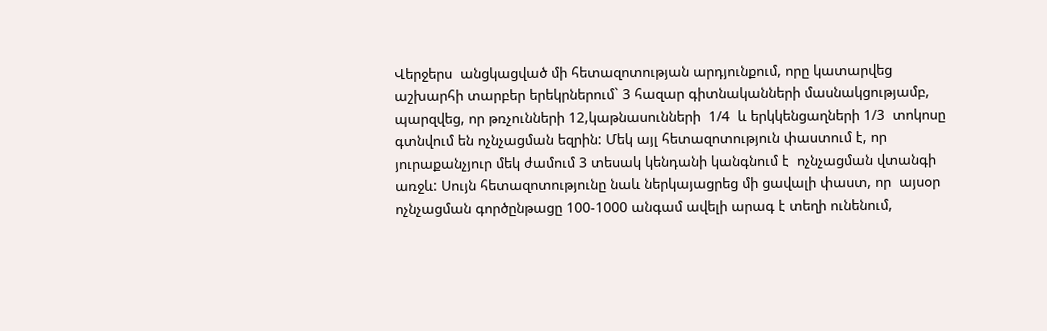Վերջերս  անցկացված մի հետազոտության արդյունքում, որը կատարվեց  աշխարհի տարբեր երեկրներում` 3 հազար գիտնականների մասնակցությամբ, պարզվեց, որ թռչունների 12,կաթնասունների  1/4  և երկկենցաղների 1/3  տոկոսը գտնվում են ոչնչացման եզրին: Մեկ այլ հետազոտություն փաստում է, որ յուրաքանչյուր մեկ ժամում 3 տեսակ կենդանի կանգնում է  ոչնչացման վտանգի առջև: Սույն հետազոտությունը նաև ներկայացրեց մի ցավալի փաստ, որ  այսօր ոչնչացման գործընթացը 100-1000 անգամ ավելի արագ է տեղի ունենում,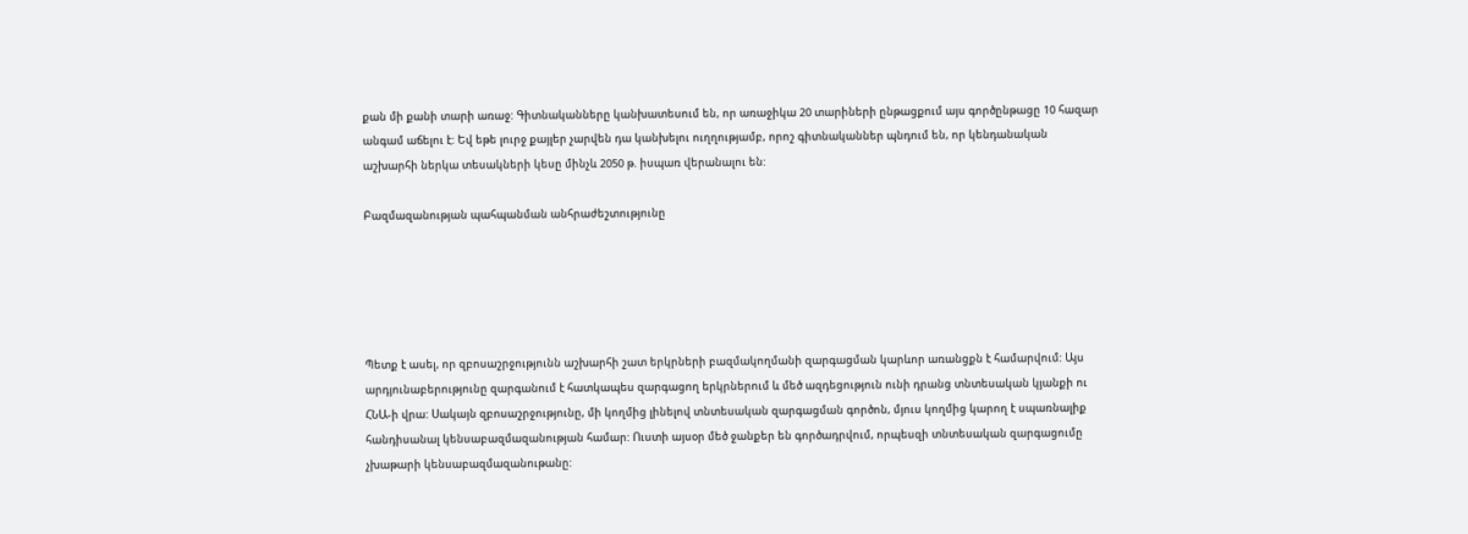քան մի քանի տարի առաջ: Գիտնականները կանխատեսում են, որ առաջիկա 20 տարիների ընթացքում այս գործընթացը 10 հազար անգամ աճելու է: Եվ եթե լուրջ քայլեր չարվեն դա կանխելու ուղղությամբ, որոշ գիտնականներ պնդում են, որ կենդանական աշխարհի ներկա տեսակների կեսը մինչև 2050 թ. իսպառ վերանալու են:

Բազմազանության պահպանման անհրաժեշտությունը





Պետք է ասել, որ զբոսաշրջությունն աշխարհի շատ երկրների բազմակողմանի զարգացման կարևոր առանցքն է համարվում: Այս արդյունաբերությունը զարգանում է հատկապես զարգացող երկրներում և մեծ ազդեցություն ունի դրանց տնտեսական կյանքի ու ՀՆԱ-ի վրա: Սակայն զբոսաշրջությունը, մի կողմից լինելով տնտեսական զարգացման գործոն, մյուս կողմից կարող է սպառնալիք հանդիսանալ կենսաբազմազանության համար: Ուստի այսօր մեծ ջանքեր են գործադրվում, որպեսզի տնտեսական զարգացումը չխաթարի կենսաբազմազանութանը: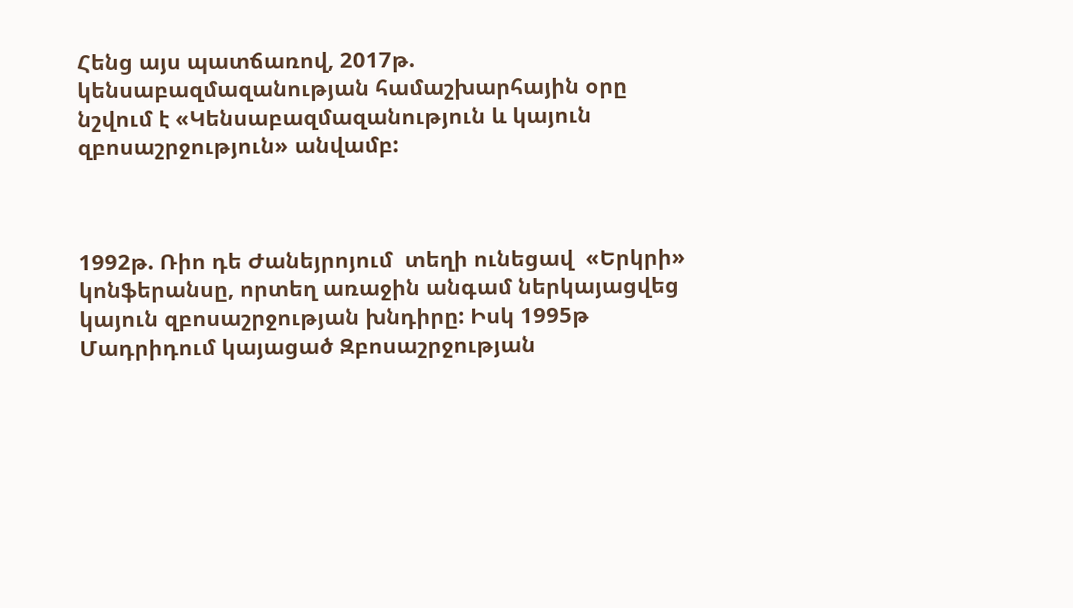Հենց այս պատճառով, 2017թ. կենսաբազմազանության համաշխարհային օրը նշվում է «Կենսաբազմազանություն և կայուն զբոսաշրջություն» անվամբ:



1992թ. Ռիո դե Ժանեյրոյում  տեղի ունեցավ  «Երկրի» կոնֆերանսը, որտեղ առաջին անգամ ներկայացվեց կայուն զբոսաշրջության խնդիրը: Իսկ 1995թ Մադրիդում կայացած Զբոսաշրջության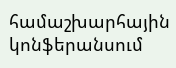համաշխարհային կոնֆերանսում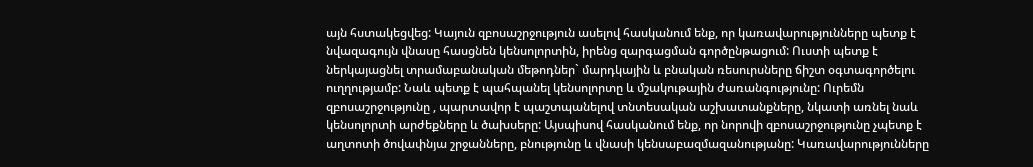այն հստակեցվեց: Կայուն զբոսաշրջություն ասելով հասկանում ենք, որ կառավարությունները պետք է նվազագույն վնասը հասցնեն կենսոլորտին, իրենց զարգացման գործընթացում: Ուստի պետք է ներկայացնել տրամաբանական մեթոդներ` մարդկային և բնական ռեսուրսները ճիշտ օգտագործելու ուղղությամբ: Նաև պետք է պահպանել կենսոլորտը և մշակութային ժառանգությունը: Ուրեմն զբոսաշրջությունը , պարտավոր է պաշտպանելով տնտեսական աշխատանքները, նկատի առնել նաև կենսոլորտի արժեքները և ծախսերը: Այսպիսով հասկանում ենք, որ նորովի զբոսաշրջությունը չպետք է աղտոտի ծովափնյա շրջանները, բնությունը և վնասի կենսաբազմազանությանը: Կառավարությունները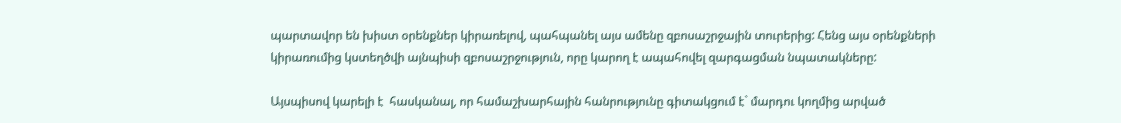պարտավոր են խիստ օրենքներ կիրառելով, պահպանել այս ամենը զբոսաշրջային տուրերից: Հենց այս օրենքների կիրառումից կստեղծվի այնպիսի զբոսաշրջություն, որը կարող է ապահովել զարգացման նպատակները:

Այսպիսով կարելի է  հասկանալ, որ համաշխարհային հանրությունը գիտակցում է` մարդու կողմից արված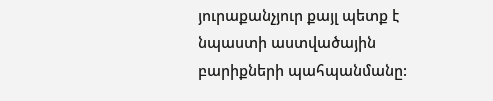յուրաքանչյուր քայլ պետք է նպաստի աստվածային բարիքների պահպանմանը: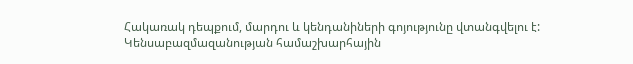Հակառակ դեպքում, մարդու և կենդանիների գոյությունը վտանգվելու է: Կենսաբազմազանության համաշխարհային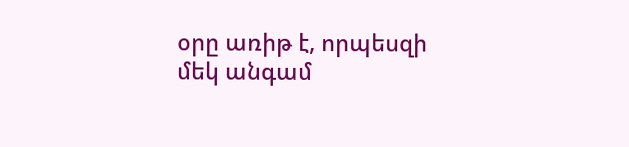օրը առիթ է, որպեսզի մեկ անգամ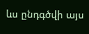ևս ընդգծվի այս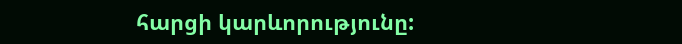հարցի կարևորությունը: